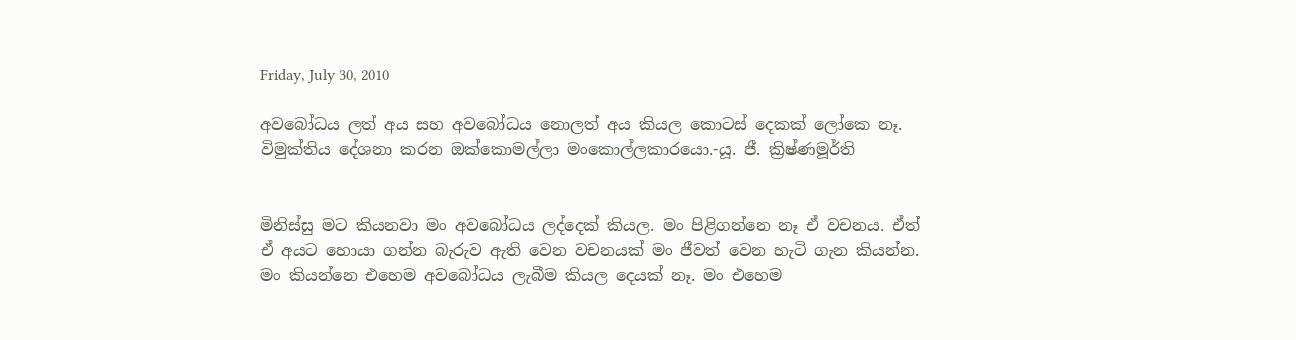Friday, July 30, 2010

අවබෝධය ලත් අය සහ අවබෝධය නොලත් අය කියල කොටස් දෙකක් ලෝකෙ නෑ. විමුක්තිය දේශනා කරන ඔක්කොමල්ලා මංකොල්ලකාරයො.-යූ. ජී. ක්‍රිෂ්ණමූර්ති


මිනිස්සු මට කියනවා මං අවබෝධය ලද්දෙක් කියල. මං පිළිගන්නෙ නෑ ඒ වචනය. ඒත් ඒ අයට හොයා ගන්න බැරුව ඇති වෙන වචනයක් මං ජීවත් වෙන හැටි ගැන කියන්න. මං කියන්නෙ එහෙම අවබෝධය ලැබීම කියල දෙයක් නෑ. මං එහෙම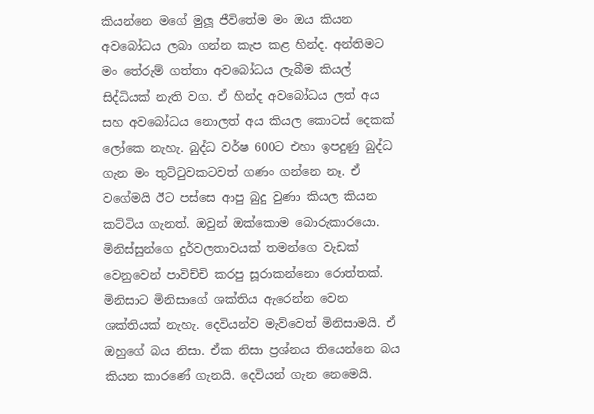කියන්නෙ මගේ මුලූ ජීවිතේම මං ඔය කියන අවබෝධය ලබා ගන්න කැප කළ හින්ද. අන්තිමට මං තේරුම් ගත්තා අවබෝධය ලැබීම කියල් සිද්ධියක් නැති වග. ඒ හින්ද අවබෝධය ලත් අය සහ අවබෝධය නොලත් අය කියල කොටස් දෙකක් ලෝකෙ නැහැ. බුද්ධ වර්ෂ 600ට එහා ඉපදුණු බුද්ධ ගැන මං තුට්ටුවකටවත් ගණං ගන්නෙ නෑ. ඒ වගේමයි ඊට පස්සෙ ආපු බුදු වුණා කියල කියන කට්ටිය ගැනත්. ඔවුන් ඔක්කොම බොරුකාරයො. මිනිස්සුන්ගෙ දුර්වලතාවයක් තමන්ගෙ වැඩක් වෙනුවෙන් පාවිච්චි කරපු සූරාකන්නො රොත්තක්. මිනිසාට මිනිසාගේ ශක්තිය ඇරෙන්න වෙන ශක්තියක් නැහැ. දෙවියන්ව මැව්වෙත් මිනිසාමයි. ඒ ඔහුගේ බය නිසා. ඒක නිසා ප්‍රශ්නය තියෙන්නෙ බය කියන කාරණේ ගැනයි. දෙවියන් ගැන නෙමෙයි.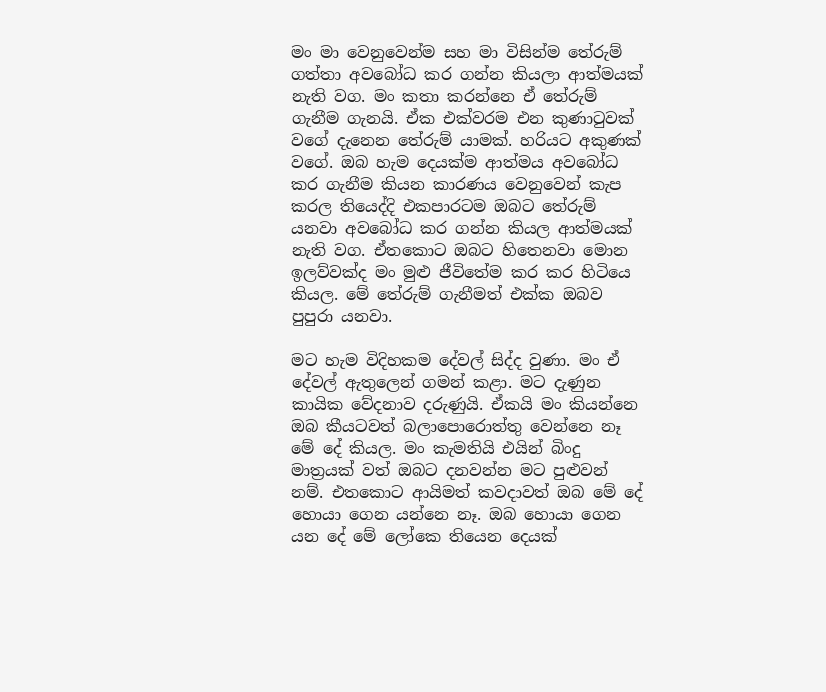මං මා වෙනුවෙන්ම සහ මා විසින්ම තේරුම් ගත්තා අවබෝධ කර ගන්න කියලා ආත්මයක් නැති වග. මං කතා කරන්නෙ ඒ තේරුම් ගැනීම ගැනයි. ඒක එක්වරම එන කුණාටුවක් වගේ දැනෙන තේරුම් යාමක්. හරියට අකුණක් වගේ. ඔබ හැම දෙයක්ම ආත්මය අවබෝධ කර ගැනීම කියන කාරණය වෙනුවෙන් කැප කරල තියෙද්දි එකපාරටම ඔබට තේරුම් යනවා අවබෝධ කර ගන්න කියල ආත්මයක් නැති වග. ඒතකොට ඔබට හිතෙනවා මොන ඉලව්වක්ද මං මුළු ජීවිතේම කර කර හිටියෙ කියල. මේ තේරුම් ගැනීමත් එක්ක ඔබව පුපුරා යනවා.

මට හැම විදිහකම දේවල් සිද්ද වුණා. මං ඒ දේවල් ඇතුලෙන් ගමන් කළා. මට දැණුන කායික වේදනාව දරුණුයි. ඒකයි මං කියන්නෙ ඔබ කීයටවත් බලාපොරොත්තු වෙන්නෙ නෑ මේ දේ කියල. මං කැමතියි එයින් බිංදු මාත්‍රයක් වත් ඔබට දනවන්න මට පුළුවන් නම්. එතකොට ආයිමත් කවදාවත් ඔබ මේ දේ හොයා ගෙන යන්නෙ නෑ. ඔබ හොයා ගෙන යන දේ මේ ලෝකෙ තියෙන දෙයක්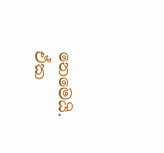නෙමෙයි. ඒක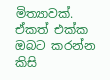මිත්‍යාවක්. ඒකත් එක්ක ඔබට කරන්න කිසි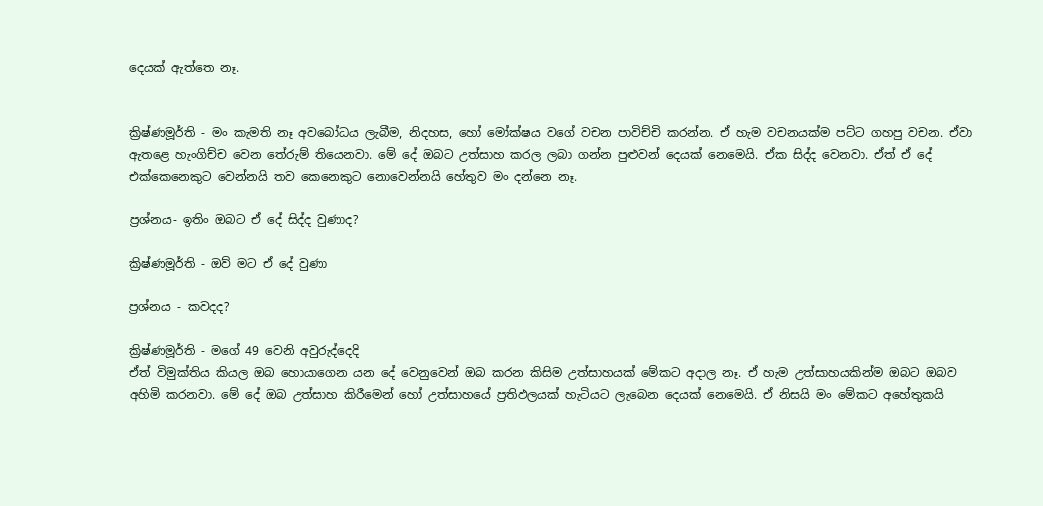දෙයක් ඇත්තෙ නෑ.


ක්‍රිෂ්ණමූර්ති - මං කැමති නෑ අවබෝධය ලැබීම, නිදහස, හෝ මෝක්ෂය වගේ වචන පාවිච්චි කරන්න. ඒ හැම වචනයක්ම පට්ට ගහපු වචන. ඒවා ඇතළෙ හැංගිච්ච වෙන තේරුම් තියෙනවා. මේ දේ ඔබට උත්සාහ කරල ලබා ගන්න පුළුවන් දෙයක් නෙමෙයි. ඒක සිද්ද වෙනවා. ඒත් ඒ දේ එක්කෙනෙකුට වෙන්නයි තව කෙනෙකුට නොවෙන්නයි හේතුව මං දන්නෙ නෑ.

ප්‍රශ්නය- ඉතිං ඔබට ඒ දේ සිද්ද වුණාද?

ක්‍රිෂ්ණමූර්ති - ඔව් මට ඒ දේ වුණා

ප්‍රශ්නය - කවදද?

ක්‍රිෂ්ණමූර්ති - මගේ 49 වෙනි අවුරුද්දෙදි
ඒත් විමුක්තිය කියල ඔබ හොයාගෙන යන දේ වෙනුවෙන් ඔබ කරන කිසිම උත්සාහයක් මේකට අදාල නෑ. ඒ හැම උත්සාහයකින්ම ඔබට ඔබව අහිමි කරනවා. මේ දේ ඔබ උත්සාහ කිරීමෙන් හෝ උත්සාහයේ ප්‍රතිඵලයක් හැටියට ලැබෙන දෙයක් නෙමෙයි. ඒ නිසයි මං මේකට අහේතුකයි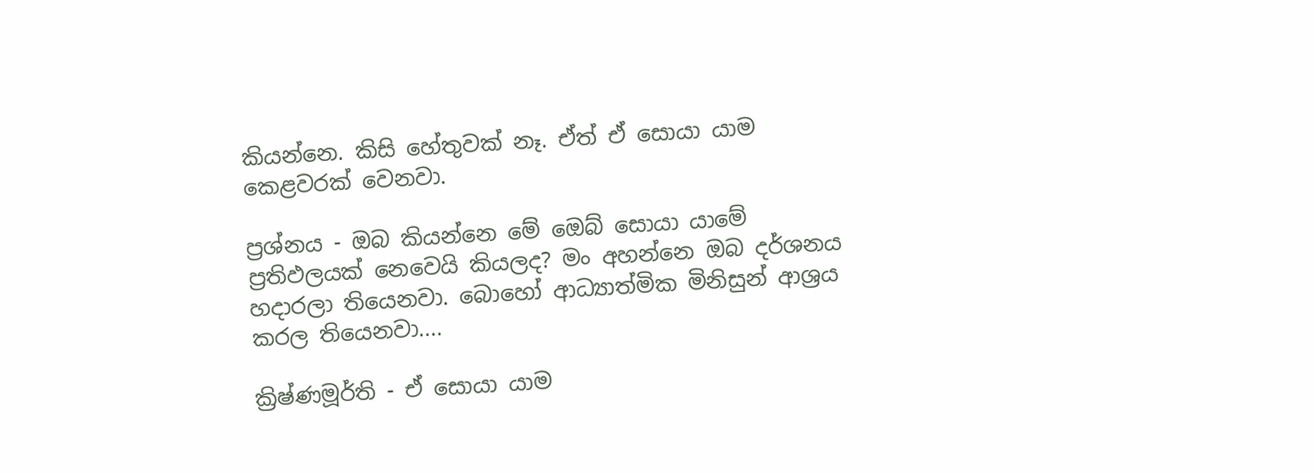කියන්නෙ. කිසි හේතුවක් නෑ. ඒත් ඒ සොයා යාම කෙළවරක් වෙනවා.

ප්‍රශ්නය - ඔබ කියන්නෙ මේ ඔෙබ් සොයා යාමේ ප්‍රතිඵලයක් නෙවෙයි කියලද? මං අහන්නෙ ඔබ දර්ශනය හදාරලා තියෙනවා. බොහෝ ආධ්‍යාත්මික මිනිසුන් ආශ්‍රය කරල තියෙනවා....

ක්‍රිෂ්ණමූර්ති - ඒ සොයා යාම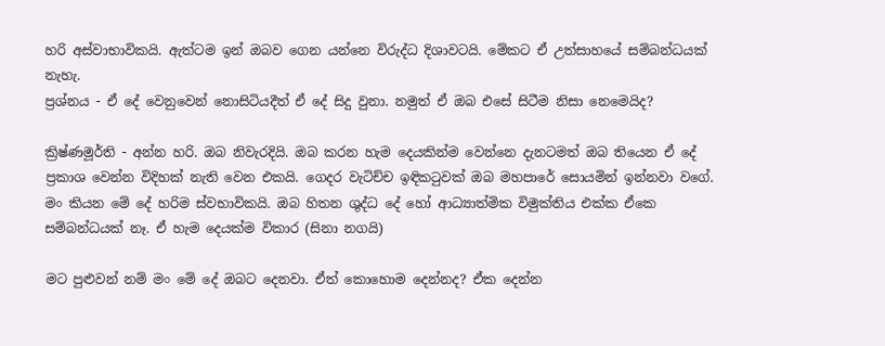හරි අස්වාභාවිකයි. ඇත්ටම ඉන් ඔබව ගෙන යන්නෙ විරුද්ධ දිශාවටයි. මේකට ඒ උත්සාහයේ සම්බන්ධයක් නැහැ.
ප්‍රශ්නය - ඒ දේ වෙනුවෙන් නොසිටියදීත් ඒ දේ සිදු වුනා. නමුත් ඒ ඔබ එසේ සිටීම නිසා නෙමෙයිද?

ක්‍රිෂ්ණමූර්ති - අන්න හරි. ඔබ නිවැරදියි. ඔබ කරන හැම දෙයකින්ම වෙන්නෙ දැනටමත් ඔබ තියෙන ඒ දේ ප්‍රකාශ වෙන්න විදිහක් නැති වෙන එකයි. ගෙදර වැටිච්ච ඉඳිකටුවක් ඔබ මහපාරේ සොයමින් ඉන්නවා වගේ. මං කියන මේ දේ හරිම ස්වභාවිකයි. ඔබ හිතන ශුද්ධ දේ හෝ ආධ්‍යාත්මික විමුක්තිය එක්ක ඒකෙ සම්බන්ධයක් නෑ. ඒ හැම දෙයක්ම විකාර (සිනා නගයි)

මට පුළුවන් නම් මං මේ දේ ඔබට දෙනවා. ඒත් කොහොම දෙන්නද? ඒක දෙන්න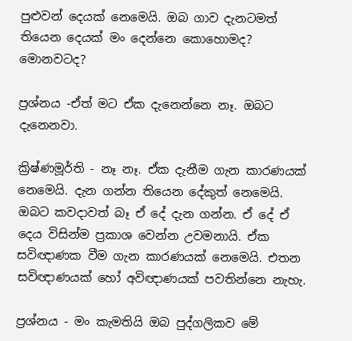පුළුවන් දෙයක් නෙමෙයි. ඔබ ගාව දැනටමත් තියෙන දෙයක් මං දෙන්නෙ කොහොමද? මොනවටද?

ප්‍රශ්නය -ඒත් මට ඒක දැනෙන්නෙ නෑ. ඔබට දැනෙනවා.

ක්‍රිෂ්ණමූර්ති - නෑ නෑ. ඒක දැනීම ගැන කාරණයක් නෙමෙයි. දැන ගන්න තියෙන දේකුත් නෙමෙයි. ඔබට කවදාවත් බෑ ඒ දේ දැන ගන්න. ඒ දේ ඒ දෙය විසින්ම ප්‍රකාශ වෙන්න උවමනායි. ඒක සවිඥාණක වීම ගැන කාරණයක් නෙමෙයි. එතන සවිඥාණයක් හෝ අවිඥාණයක් පවතින්නෙ නැහැ.

ප්‍රශ්නය - මං කැමතියි ඔබ පුද්ගලිකව මේ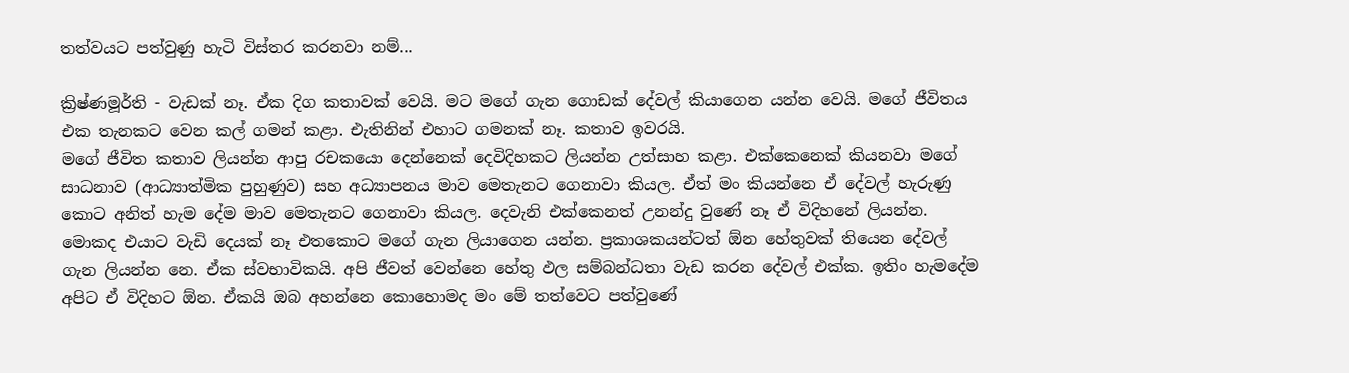තත්වයට පත්වුණු හැටි විස්තර කරනවා නම්...

ක්‍රිෂ්ණමූර්ති - වැඩක් නෑ. ඒක දිග කතාවක් වෙයි. මට මගේ ගැන ගොඩක් දේවල් කියාගෙන යන්න වෙයි. මගේ ජීවිතය එක තැනකට වෙන කල් ගමන් කළා. එැතිනින් එහාට ගමනක් නෑ. කතාව ඉවරයි.
මගේ ජීවිත කතාව ලියන්න ආපු රචකයො දෙන්නෙක් දෙවිදිහකට ලියන්න උත්සාහ කළා. එක්කෙනෙක් කියනවා මගේ සාධනාව (ආධ්‍යාත්මික පුහුණුව) සහ අධ්‍යාපනය මාව මෙතැනට ගෙනාවා කියල. ඒත් මං කියන්නෙ ඒ දේවල් හැරුණු කොට අනිත් හැම දේම මාව මෙතැනට ගෙනාවා කියල. දෙවැනි එක්කෙනත් උනන්දු වුණේ නෑ ඒ විදිහනේ ලියන්න. මොකද එයාට වැඩි දෙයක් නෑ එතකොට මගේ ගැන ලියාගෙන යන්න. ප්‍රකාශකයන්ටත් ඕන හේතුවක් තියෙන දේවල් ගැන ලියන්න නෙ. ඒක ස්වභාවිකයි. අපි ජීවත් වෙන්නෙ හේතු ඵල සම්බන්ධතා වැඩ කරන දේවල් එක්ක. ඉතිං හැමදේම අපිට ඒ විදිහට ඕන. ඒකයි ඔබ අහන්නෙ කොහොමද මං මේ තත්වෙට පත්වුණේ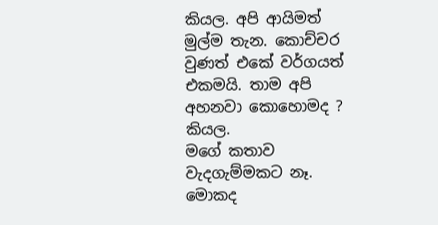කියල. අපි ආයිමත් මුල්ම තැන. කොච්චර වුණත් එකේ වර්ගයත් එකමයි. තාම අපි අහනවා කොහොමද ? කියල.
මගේ කතාව වැදගැම්මකට නෑ. මොකද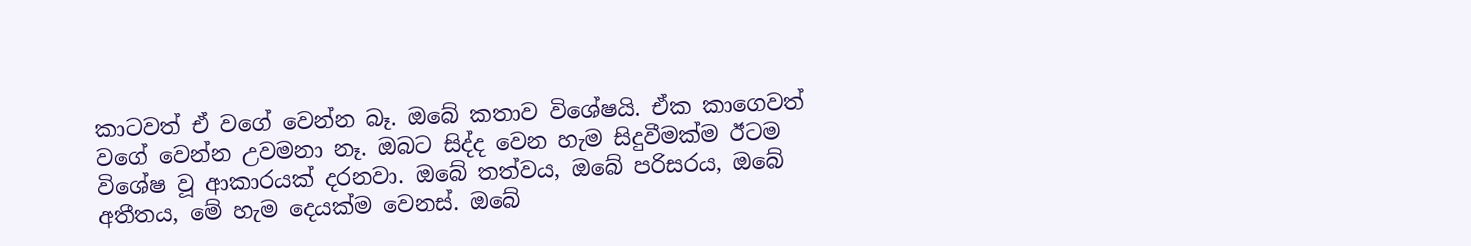කාටවත් ඒ වගේ වෙන්න බෑ. ඔබේ කතාව විශේෂයි. ඒක කාගෙවත් වගේ වෙන්න උවමනා නෑ. ඔබට සිද්ද වෙන හැම සිදුවීමක්ම ඊටම විශේෂ වූ ආකාරයක් දරනවා. ඔබේ තත්වය, ඔබේ පරිසරය, ඔබේ අතීතය, මේ හැම දෙයක්ම වෙනස්. ඔබේ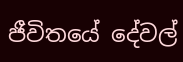ජීවිතයේ දේවල්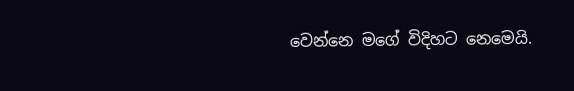වෙන්නෙ මගේ විදිහට නෙමෙයි.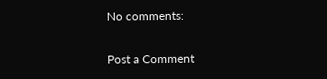No comments:

Post a Comment